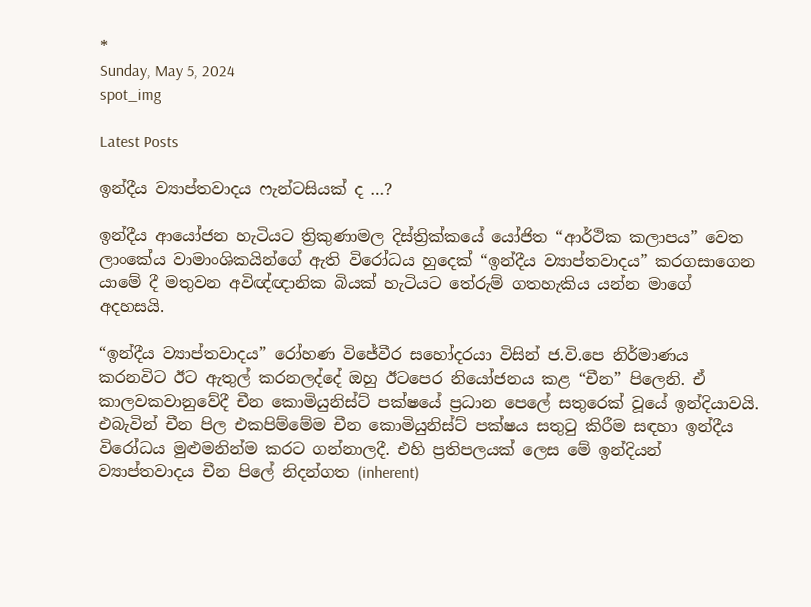*
Sunday, May 5, 2024
spot_img

Latest Posts

ඉන්දීය ව්‍යාප්තවාදය ෆැන්ටසියක් ද …?

ඉන්දීය ආයෝජන හැටියට ත්‍රිකුණාමල දිස්ත්‍රික්කයේ යෝජිත “ආර්ථික කලාපය” වෙත ලාංකේය වාමාංශිකයින්ගේ ඇති විරෝධය හුදෙක් “ඉන්දීය ව්‍යාප්තවාදය” කරගසාගෙන යාමේ දී මතුවන අවිඥ්ඥානික බියක් හැටියට තේරුම් ගතහැකිය යන්න මාගේ අදහසයි.

“ඉන්දීය ව්‍යාප්තවාදය” රෝහණ විජේවීර සහෝදරයා විසින් ජ.වි.පෙ නිර්මාණය කරනවිට ඊට ඇතුල් කරනලද්දේ ඔහු ඊටපෙර නියෝජනය කළ “චීන” පිලෙනි. ඒ කාලවකවානුවේදී චීන කොමියුනිස්ට් පක්ෂයේ ප්‍රධාන පෙලේ සතුරෙක් වූයේ ඉන්දියාවයි. එබැවින් චීන පිල එකපිම්මේම චීන කොමියුනිස්ට් පක්ෂය සතුටු කිරීම සඳහා ඉන්දීය විරෝධය මුළුමනින්ම කරට ගන්නාලදී. එහි ප්‍රතිපලයක් ලෙස මේ ඉන්දියන් ව්‍යාප්තවාදය චීන පිලේ නිදන්ගත (inherent)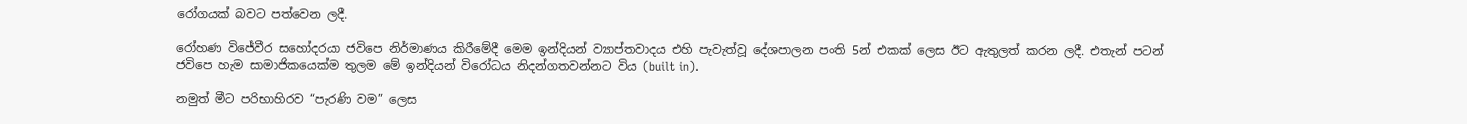රෝගයක් බවට පත්වෙන ලදී.

රෝහණ විජේවීර සහෝදරයා ජවිපෙ නිර්මාණය කිරීමේදී මෙම ඉන්දියන් ව්‍යාප්තවාදය එහි පැවැත්වූ දේශපාලන පංති 5න් එකක් ලෙස ඊට ඇතුලත් කරන ලදී. එතැන් පටන් ජවිපෙ හැම සාමාජිකයෙක්ම තුලම මේ ඉන්දියන් විරෝධය නිදන්ගතවන්නට විය (built in).

නමුත් මීට පරිභාහිරව “පැරණි වම” ලෙස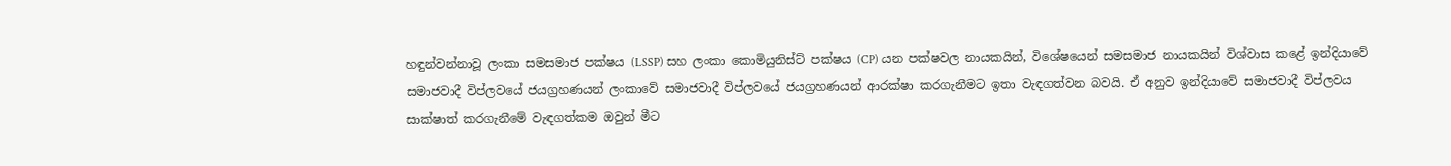හඳුන්වන්නාවූ ලංකා සමසමාජ පක්ෂය (LSSP) සහ ලංකා කොමියුනිස්ට් පක්ෂය (CP) යන පක්ෂවල නායකයින්, විශේෂයෙන් සමසමාජ නායකයින් විශ්වාස කළේ ඉන්දියාවේ සමාජවාදී විප්ලවයේ ජයග්‍රහණයන් ලංකාවේ සමාජවාදී විප්ලවයේ ජයග්‍රහණයන් ආරක්ෂා කරගැනීමට ඉතා වැඳගත්වන බවයි. ඒ අනුව ඉන්දියාවේ සමාජවාදී විප්ලවය සාක්ෂාත් කරගැනීමේ වැඳගත්කම ඔවුන් මීට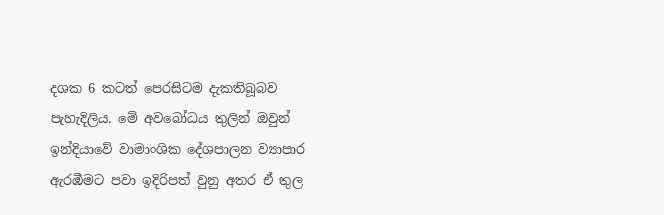දශක 6 කටත් පෙරසිටම දැකතිබූබව පැහැදිලිය. මේ අවබෝධය තුලින් ඔවුන් ඉන්දියාවේ වාමාංශික දේශපාලන ව්‍යාපාර ඇරඹීමට පවා ඉදිරිපත් වුනු අතර ඒ තුල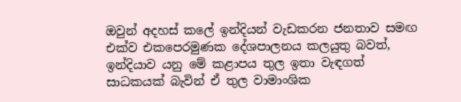ඔවුන් අදහස් කලේ ඉන්දියන් වැඩකරන ජනතාව සමඟ එක්ව එකපෙරමුණක දේශපාලනය කලයුතු බවත්, ඉන්දියාව යනු මේ කළාපය තුල ඉතා වැඳගත් සාධකයක් බැවින් ඒ තුල වාමාංශික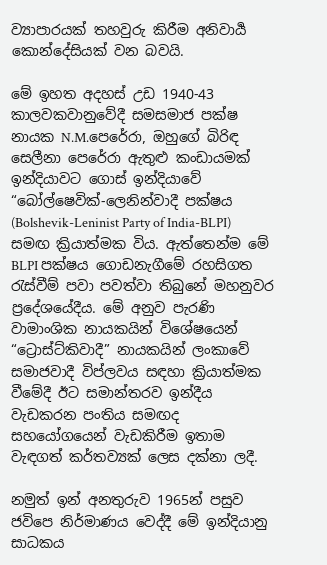ව්‍යාපාරයක් තහවුරු කිරීම අනිවාර්‍ය කොන්දේසියක් වන බවයි.

මේ ඉහත අදහස් උඩ 1940-43 කාලවකවානුවේදී සමසමාජ පක්ෂ නායක N.M.පෙරේරා, ඔහුගේ බිරිඳ සෙලීනා පෙරේරා ඇතුළු කංඩායමක් ඉන්දියාවට ගොස් ඉන්දියාවේ “බෝල්ෂෙවික්-ලෙනින්වාදී පක්ෂය (Bolshevik-Leninist Party of India-BLPI) සමඟ ක්‍රියාත්මක විය. ඇත්තෙන්ම මේ BLPI පක්ෂය ගොඩනැගීමේ රහසිගත රැස්වීම් පවා පවත්වා තිබුනේ මහනුවර ප්‍රදේශයේදීය. මේ අනුව පැරණි වාමාංශික නායකයින් විශේෂයෙන් “ට්‍රොස්ට්කිවාදී” නායකයින් ලංකාවේ සමාජවාදී විප්ලවය සඳහා ක්‍රියාත්මක වීමේදී ඊට සමාන්තරව ඉන්දීය වැඩකරන පංතිය සමඟද සහයෝගයෙන් වැඩකිරීම ඉතාම වැඳගත් කර්තව්‍යක් ලෙස දක්නා ලදී.

නමුත් ඉන් අනතුරුව 1965න් පසුව ජවිපෙ නිර්මාණය වෙද්දී මේ ඉන්දියානු සාධකය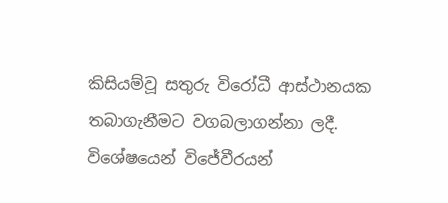කිසියම්වූ සතුරු විරෝධී ආස්ථානයක තබාගැනීමට වගබලාගන්නා ලදී. විශේෂයෙන් විජේවීරයන්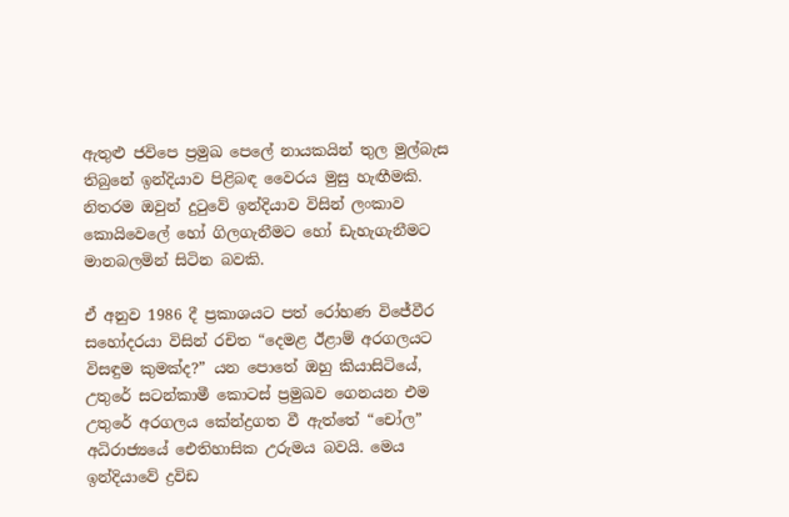ඇතුළු ජවිපෙ ප්‍රමුඛ පෙලේ නායකයින් තුල මුල්බැස තිබුනේ ඉන්දියාව පිළිබඳ වෛරය මුසු හැඟීමකි. නිතරම ඔවුන් දුටුවේ ඉන්දියාව විසින් ලංකාව කොයිවෙලේ හෝ ගිලගැනීමට හෝ ඩැහැගැනීමට මානබලමින් සිටින බවකි.

ඒ අනුව 1986 දී ප්‍රකාශයට පත් රෝහණ විජේවීර සහෝදරයා විසින් රචිත “දෙමළ ඊළාම් අරගලයට විසඳුම කුමක්ද?” යන පොතේ ඔහු කියාසිටියේ, උතුරේ සටන්කාමී කොටස් ප්‍රමුඛව ගෙනයන එම උතුරේ අරගලය කේන්ද්‍රගත වී ඇත්තේ “චෝල” අධිරාජ්‍යයේ ඓතිහාසික උරුමය බවයි. මෙය ඉන්දියාවේ ද්‍රවිඩ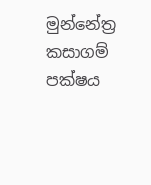මුන්නේත්‍ර කසාගම් පක්ෂය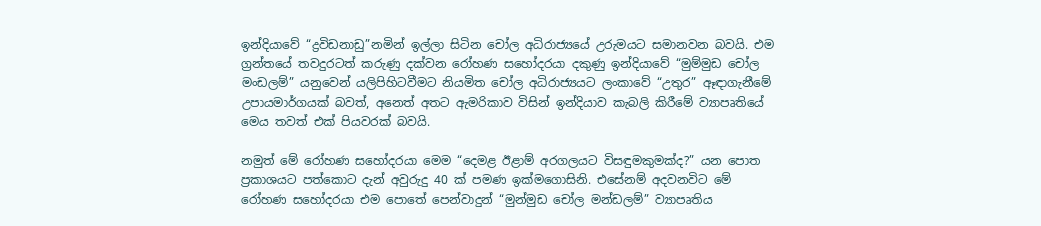ඉන්දියාවේ “ද්‍රවිඩනාඩු”නමින් ඉල්ලා සිටින චෝල අධිරාජ්‍යයේ උරුමයට සමානවන බවයි. එම ග්‍රන්තයේ තවදුරටත් කරුණු දක්වන රෝහණ සහෝදරයා දකුණු ඉන්දියාවේ “මුම්මුඩ චෝල මංඩලම්” යනුවෙන් යලිපිහිටවීමට නියමිත චෝල අධිරාජ්‍යයට ලංකාවේ “උතුර” ඈඳාගැනීමේ උපායමාර්ගයක් බවත්, අනෙත් අතට ඇමරිකාව විසින් ඉන්දියාව කැබලි කිරීමේ ව්‍යාපෘතියේ මෙය තවත් එක් පියවරක් බවයි.

නමුත් මේ රෝහණ සහෝදරයා මෙම “දෙමළ ඊළාම් අරගලයට විසඳුමකුමක්ද?” යන පොත ප්‍රකාශයට පත්කොට දැන් අවුරුදු 40 ක් පමණ ඉක්මගොසිනි. එසේනම් අදවනවිට මේ රෝහණ සහෝදරයා එම පොතේ පෙන්වාදුන් “මුන්මුඩ චෝල මන්ඩලම්” ව්‍යාපෘතිය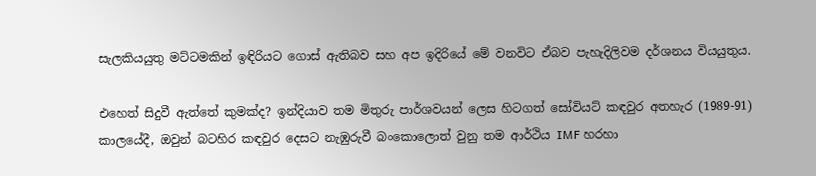සැලකියයුතු මට්ටමකින් ඉඳිරියට ගොස් ඇතිබව සහ අප ඉදිරියේ මේ වනවිට ඒබව පැහැදිලිවම දර්ශනය වියයුතුය.

එහෙත් සිදුවී ඇත්තේ කුමක්ද? ඉන්දියාව තම මිතුරු පාර්ශවයන් ලෙස හිටගත් සෝවියට් කඳවුර අතහැර (1989-91) කාලයේදී, ඔවුන් බටහිර කඳවුර දෙසට නැඹුරුවී බංකොලොත් වුනු තම ආර්ථිය IMF හරහා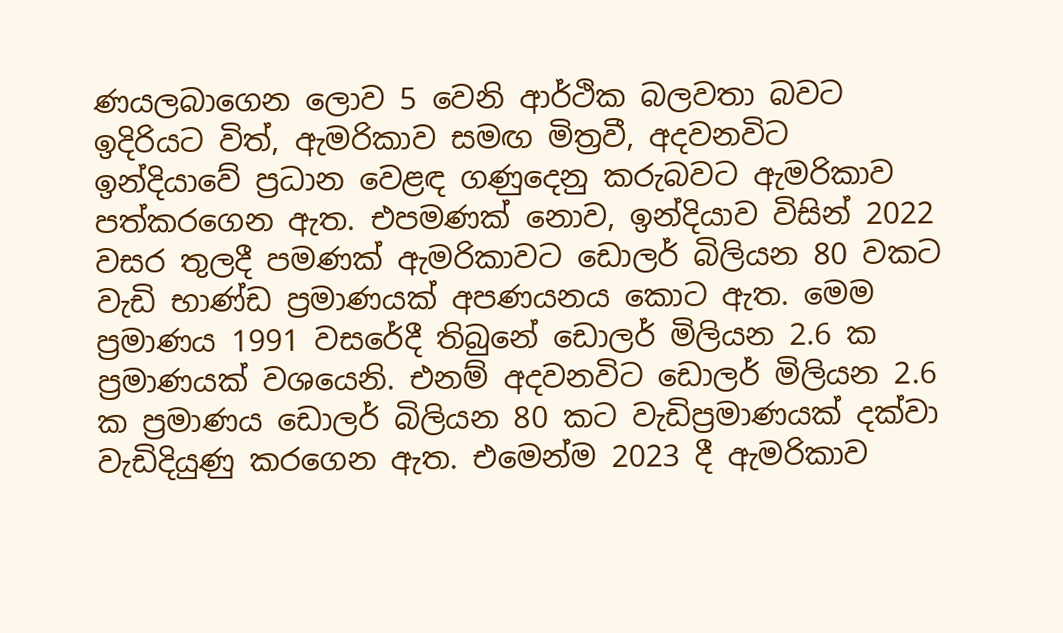ණයලබාගෙන ලොව 5 වෙනි ආර්ථික බලවතා බවට ඉදිරියට විත්, ඇමරිකාව සමඟ මිත්‍රවී, අදවනවිට ඉන්දියාවේ ප්‍රධාන වෙළඳ ගණුදෙනු කරුබවට ඇමරිකාව පත්කරගෙන ඇත. එපමණක් නොව, ඉන්දියාව විසින් 2022 වසර තුලදී පමණක් ඇමරිකාවට ඩොලර් බිලියන 80 වකට වැඩි භාණ්ඩ ප්‍රමාණයක් අපණයනය කොට ඇත. මෙම ප්‍රමාණය 1991 වසරේදී තිබුනේ ඩොලර් මිලියන 2.6 ක ප්‍රමාණයක් වශයෙනි. එනම් අදවනවිට ඩොලර් මිලියන 2.6 ක ප්‍රමාණය ඩොලර් බිලියන 80 කට වැඩිප්‍රමාණයක් දක්වා වැඩිදියුණු කරගෙන ඇත. එමෙන්ම 2023 දී ඇමරිකාව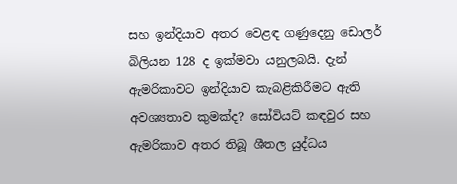සහ ඉන්දියාව අතර වෙළඳ ගණුදෙනු ඩොලර් බිලියන 128 ද ඉක්මවා යනුලබයි. දැන් ඇමරිකාවට ඉන්දියාව කැබළිකිරීමට ඇති අවශ්‍යතාව කුමක්ද? සෝවියට් කඳවුර සහ ඇමරිකාව අතර තිබූ ශීතල යුද්ධය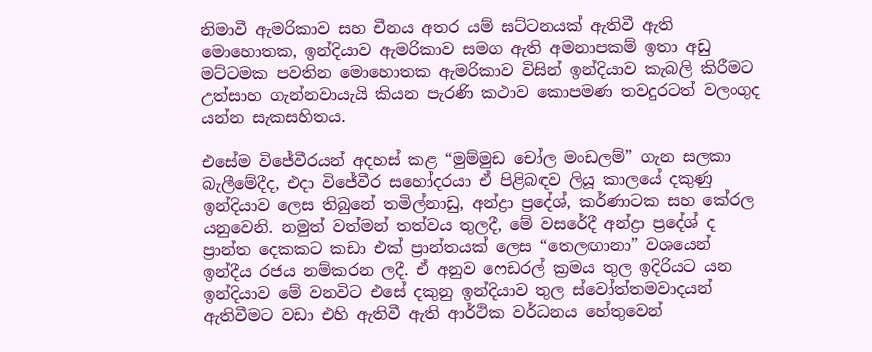නිමාවී ඇමරිකාව සහ චීනය අතර යම් ඝට්ටනයක් ඇතිවී ඇති මොහොතක, ඉන්දියාව ඇමරිකාව සමග ඇති අමනාපකම් ඉතා අඩු මට්ටමක පවතින මොහොතක ඇමරිකාව විසින් ඉන්දියාව කැබලි කිරීමට උත්සාහ ගැන්නවායැයි කියන පැරණි කථාව කොපමණ තවදුරටත් වලංගුද යන්න සැකසහිතය.

එසේම විජේවීරයන් අදහස් කළ “මුම්මුඩ චෝල මංඩලම්” ගැන සලකා බැලීමේදීද, එදා විජේවීර සහෝදරයා ඒ පිළිබඳව ලියූ කාලයේ දකුණු ඉන්දියාව ලෙස තිබුනේ තමිල්නාඩු, අන්ද්‍රා ප්‍රදේශ්, කර්ණාටක සහ කේරල යනුවෙනි. නමුත් වත්මන් තත්වය තුලදී, මේ වසරේදී අන්ද්‍රා ප්‍රදේශ් ද ප්‍රාන්ත දෙකකට කඩා එක් ප්‍රාන්තයක් ලෙස “තෙලඟානා” වශයෙන් ඉන්දීය රජය නම්කරන ලදී. ඒ අනුව ෆෙඩරල් ක්‍රමය තුල ඉදිරියට යන ඉන්දියාව මේ වනවිට එසේ දකුනු ඉන්දියාව තුල ස්වෝත්තමවාදයන් ඇතිවීමට වඩා එහි ඇතිවී ඇති ආර්ථික වර්ධනය හේතුවෙන්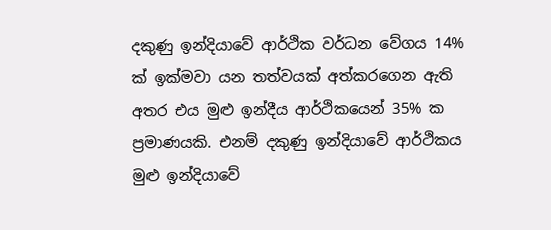දකුණු ඉන්දියාවේ ආර්ථික වර්ධන වේගය 14% ක් ඉක්මවා යන තත්වයක් අත්කරගෙන ඇති අතර එය මුළු ඉන්දීය ආර්ථිකයෙන් 35% ක ප්‍රමාණයකි. එනම් දකුණු ඉන්දියාවේ ආර්ථිකය මුළු ඉන්දියාවේ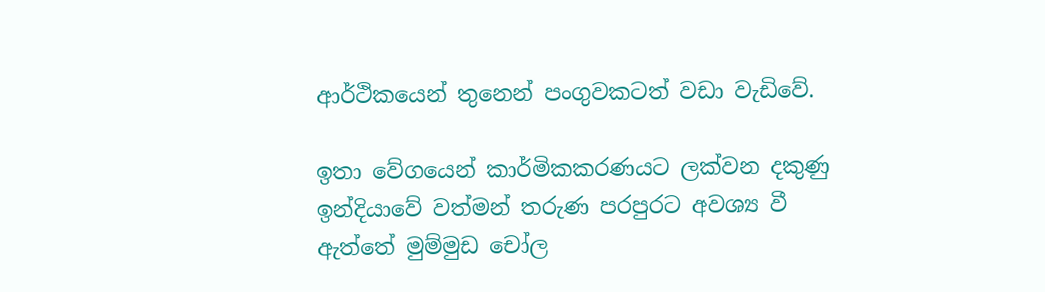ආර්ථිකයෙන් තුනෙන් පංගුවකටත් වඩා වැඩිවේ.

ඉතා වේගයෙන් කාර්මිකකරණයට ලක්වන දකුණු ඉන්දියාවේ වත්මන් තරුණ පරපුරට අවශ්‍ය වී ඇත්තේ මුම්මුඩ චෝල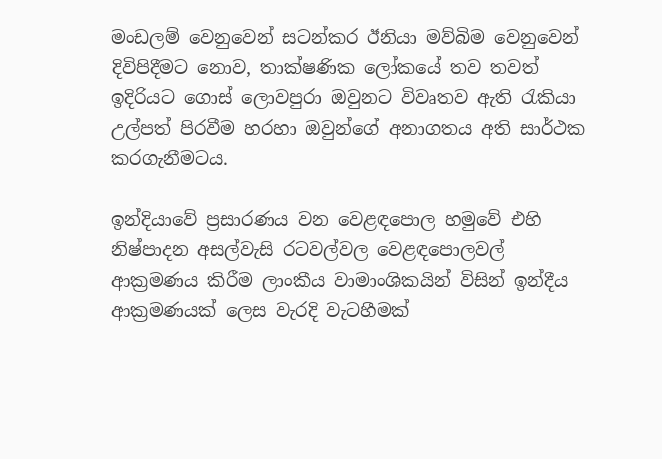මංඩලම් වෙනුවෙන් සටන්කර ඊනියා මව්බිම වෙනුවෙන් දිවිපිදීමට නොව, තාක්ෂණික ලෝකයේ තව තවත් ඉදිරියට ගොස් ලොවපුරා ඔවුනට විවෘතව ඇති රැකියා උල්පත් පිරවීම හරහා ඔවුන්ගේ අනාගතය අති සාර්ථක කරගැනීමටය.

ඉන්දියාවේ ප්‍රසාරණය වන වෙළඳපොල හමුවේ එහි නිෂ්පාදන අසල්වැසි රටවල්වල වෙළඳපොලවල් ආක්‍රමණය කිරීම ලාංකීය වාමාංශිකයින් විසින් ඉන්දීය ආක්‍රමණයක් ලෙස වැරදි වැටහීමක්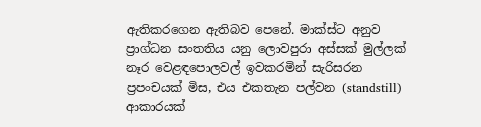ඇතිකරගෙන ඇතිබව පෙනේ. මාක්ස්ට අනුව ප්‍රාග්ධන සංතතිය යනු ලොවපුරා අස්සක් මුල්ලක් නෑර වෙළඳපොලවල් ඉවකරමින් සැරිසරන ප්‍රපංචයක් මිස, එය එකතැන පල්වන (standstill) ආකාරයක්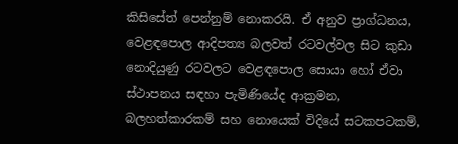කිසිසේත් පෙන්නුම් නොකරයි. ඒ අනුව ප්‍රාග්ධනය, වෙළඳපොල ආදිපත්‍ය බලවත් රටවල්වල සිට කුඩා නොදියුණු රටවලට වෙළඳපොල සොයා හෝ ඒවා ස්ථාපනය සඳහා පැමිණියේද ආක්‍රමන, බලහත්කාරකම් සහ නොයෙක් විදියේ සටකපටකම්,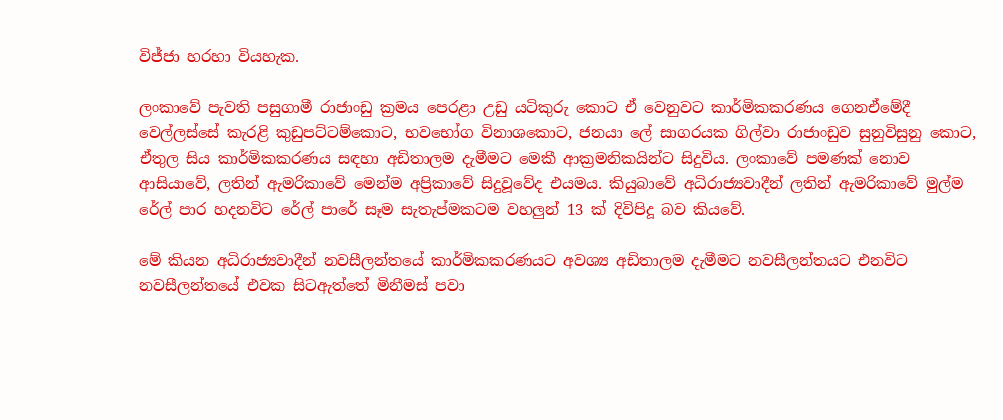විජ්ජා හරහා වියහැක.

ලංකාවේ පැවති පසුගාමී රාජාංඩු ක්‍රමය පෙරළා උඩු යටිකුරු කොට ඒ වෙනුවට කාර්මිකකරණය ගෙනඒමේදී වෙල්ලස්සේ කැරළි කුඩුපට්ටම්කොට, භවභෝග විනාශකොට, ජනයා ලේ සාගරයක ගිල්වා රාජාංඩුව සුනුවිසුනු කොට, ඒතුල සිය කාර්මිකකරණය සඳහා අඩිතාලම දැමීමට මෙකී ආක්‍රමනිකයින්ට සිදුවිය. ලංකාවේ පමණක් නොව ආසියාවේ, ලතින් ඇමරිකාවේ මෙන්ම අප්‍රිකාවේ සිදුවූවේද එයමය. කියුබාවේ අධිරාජ්‍යවාදීන් ලතින් ඇමරිකාවේ මුල්ම රේල් පාර හදනවිට රේල් පාරේ සෑම සැතැප්මකටම වහලුන් 13 ක් දිවිපිදූ බව කියවේ.

මේ කියන අධිරාජ්‍යවාදීන් නවසීලන්තයේ කාර්මිකකරණයට අවශ්‍ය අඩිතාලම දැමීමට නවසීලන්තයට එනවිට නවසීලන්තයේ එවක සිටඇත්තේ මිනීමස් පවා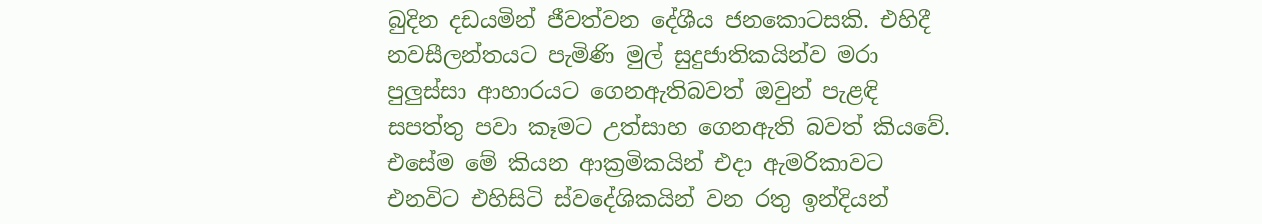බුදින දඩයමින් ජීවත්වන දේශීය ජනකොටසකි. එහිදී නවසීලන්තයට පැමිණි මුල් සුදුජාතිකයින්ව මරා පුලුස්සා ආහාරයට ගෙනඇතිබවත් ඔවුන් පැළඳි සපත්තු පවා කෑමට උත්සාහ ගෙනඇති බවත් කියවේ. එසේම මේ කියන ආක්‍රමිකයින් එදා ඇමරිකාවට එනවිට එහිසිටි ස්වදේශිකයින් වන රතු ඉන්දියන්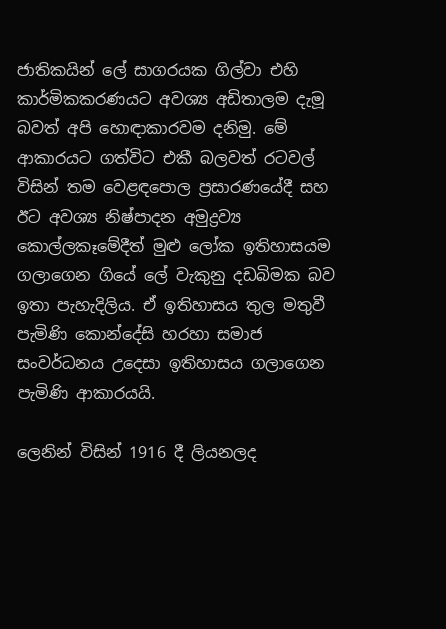ජාතිකයින් ලේ සාගරයක ගිල්වා එහි කාර්මිකකරණයට අවශ්‍ය අඩිතාලම දැමූ බවත් අපි හොඳාකාරවම දනිමු. මේ ආකාරයට ගත්විට එකී බලවත් රටවල් විසින් තම වෙළඳපොල ප්‍රසාරණයේදී සහ ඊට අවශ්‍ය නිෂ්පාදන අමුද්‍රව්‍ය කොල්ලකෑමේදීත් මුළු ලෝක ඉතිහාසයම ගලාගෙන ගියේ ලේ වැකුනු දඩබිමක බව ඉතා පැහැදිලිය. ඒ ඉතිහාසය තුල මතුවී පැමිණි කොන්දේසි හරහා සමාජ සංවර්ධනය උදෙසා ඉතිහාසය ගලාගෙන පැමිණි ආකාරයයි.

ලෙනින් විසින් 1916 දී ලියනලද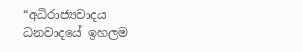“අධිරාජ්‍යවාදය ධනවාදයේ ඉහලම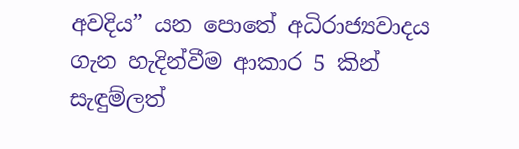අවදිය” යන පොතේ අධිරාජ්‍යවාදය ගැන හැදින්වීම ආකාර 5 කින් සැඳුම්ලත්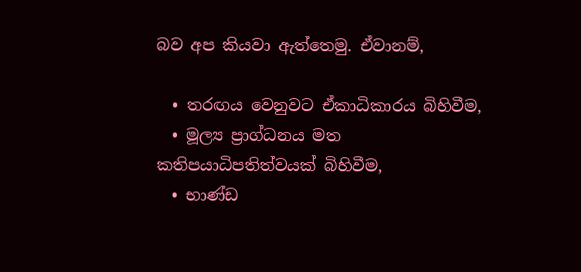බව අප කියවා ඇත්තෙමු. ඒවානම්,

  • තරඟය වෙනුවට ඒකාධිකාරය බිහිවීම,
  • මූල්‍ය ප්‍රාග්ධනය මත කතිපයාධිපතිත්වයක් බිහිවීම,
  • භාණ්ඩ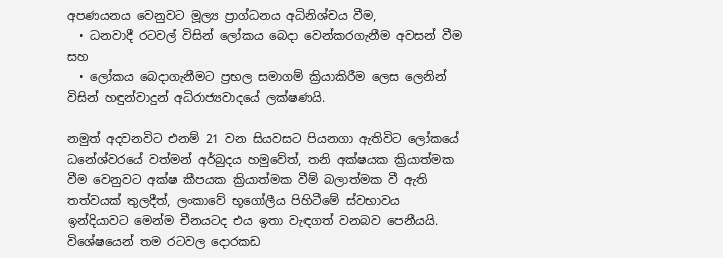අපණයනය වෙනුවට මූල්‍ය ප්‍රාග්ධනය අධිනිශ්චය වීම,
  • ධනවාදී රටවල් විසින් ලෝකය බෙදා වෙන්කරගැනීම අවසන් වීම සහ
  • ලෝකය බෙදාගැනීමට ප්‍රභල සමාගම් ක්‍රියාකිරීම ලෙස ලෙනින් විසින් හඳුන්වාදුන් අධිරාජ්‍යවාදයේ ලක්ෂණයි.

නමුත් අදවනවිට එනම් 21 වන සියවසට පියනගා ඇතිවිට ලෝකයේ ධනේශ්වරයේ වත්මන් අර්බුදය හමුවේත්, තනි අක්ෂයක ක්‍රියාත්මක වීම වෙනුවට අක්ෂ කීපයක ක්‍රියාත්මක වීම් බලාත්මක වී ඇති තත්වයක් තුලදීත්, ලංකාවේ භූගෝලීය පිහිටීමේ ස්වභාවය ඉන්දියාවට මෙන්ම චීනයටද එය ඉතා වැඳගත් වනබව පෙනීයයි. විශේෂයෙන් තම රටවල දොරකඩ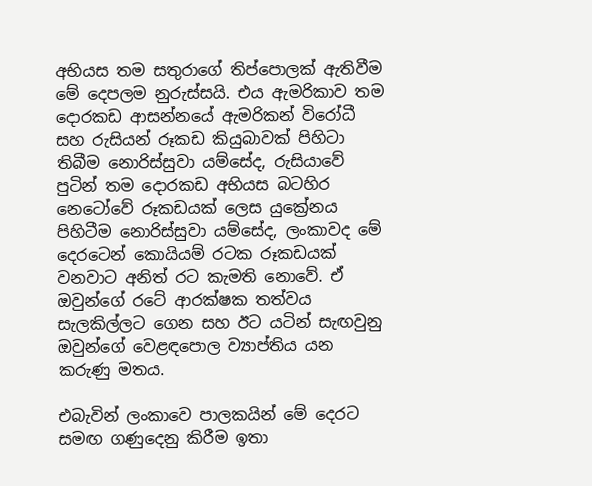අභියස තම සතුරාගේ තිප්පොලක් ඇතිවීම මේ දෙපලම නුරුස්සයි. එය ඇමරිකාව තම දොරකඩ ආසන්නයේ ඇමරිකන් විරෝධී සහ රුසියන් රූකඩ කියුබාවක් පිහිටා තිබීම නොරිස්සුවා යම්සේද, රුසියාවේ පුටින් තම දොරකඩ අභියස බටහිර නෙටෝවේ රූකඩයක් ලෙස යුක්‍රේනය පිහිටීම නොරිස්සුවා යම්සේද, ලංකාවද මේ දෙරටෙන් කොයියම් රටක රූකඩයක් වනවාට අනිත් රට කැමති නොවේ. ඒ ඔවුන්ගේ රටේ ආරක්ෂක තත්වය සැලකිල්ලට ගෙන සහ ඊට යටින් සැඟවුනු ඔවුන්ගේ වෙළඳපොල ව්‍යාප්තිය යන කරුණු මතය.

එබැවින් ලංකාවෙ පාලකයින් මේ දෙරට සමඟ ගණුදෙනු කිරීම ඉතා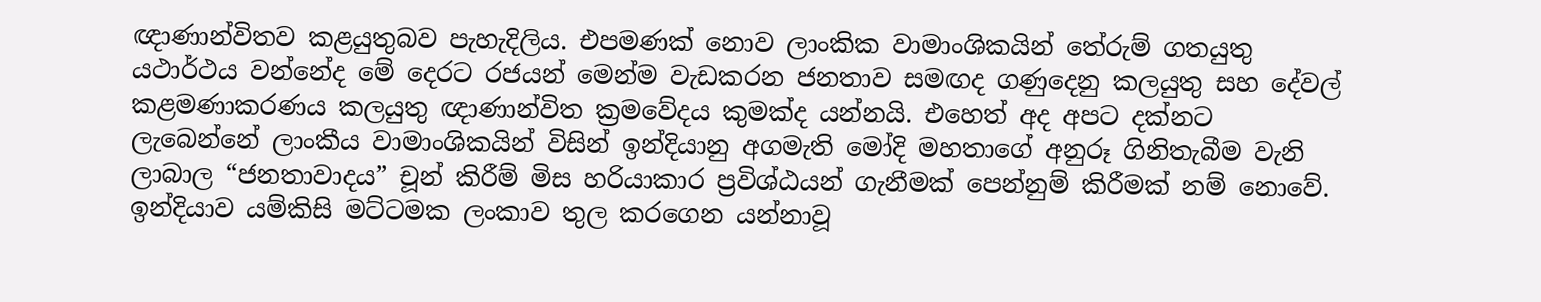ඥාණාන්විතව කළයුතුබව පැහැදිලිය. එපමණක් නොව ලාංකික වාමාංශිකයින් තේරුම් ගතයුතු යථාර්ථය වන්නේද මේ දෙරට රජයන් මෙන්ම වැඩකරන ජනතාව සමඟද ගණුදෙනු කලයුතු සහ දේවල් කළමණාකරණය කලයුතු ඥාණාන්විත ක්‍රමවේදය කුමක්ද යන්නයි. එහෙත් අද අපට දක්නට ලැබෙන්නේ ලාංකීය වාමාංශිකයින් විසින් ඉන්දියානු අගමැති මෝදි මහතාගේ අනුරූ ගිනිතැබීම වැනි ලාබාල “ජනතාවාදය” චූන් කිරීම් මිස හරියාකාර ප්‍රවිශ්ඨයන් ගැනීමක් පෙන්නුම් කිරීමක් නම් නොවේ. ඉන්දියාව යම්කිසි මට්ටමක ලංකාව තුල කරගෙන යන්නාවූ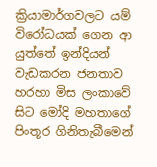ක්‍රියාමාර්ගවලට යම් විරෝධයක් ගෙන ආ යුත්තේ ඉන්දියන් වැඩකරන ජනතාව හරහා මිස ලංකාවේ සිට මෝදි මහතාගේ පිංතූර ගිනිතැබීමෙන්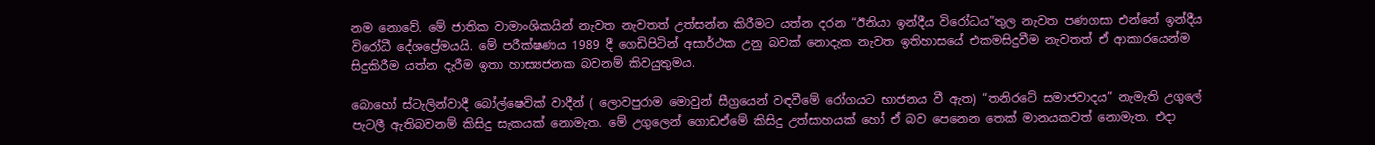නම නොවේ. මේ ජාතික වාමාංශිකයින් නැවත නැවතත් උත්සන්න කිරීමට යත්න දරන “ඊනියා ඉන්දීය විරෝධය”තුල නැවත පණගසා එන්නේ ඉන්දීය විරෝධී දේශප්‍රේමයයි. මේ පරීක්ෂණය 1989 දී ගෙඩිපිටින් අසාර්ථක උනු බවක් නොදැක නැවත ඉතිහාසයේ එකමසිදුවීම නැවතත් ඒ ආකාරයෙන්ම සිදුකිරීම යත්න දැරීම ඉතා හාස්‍යජනක බවනම් කිවයුතුමය.

බොහෝ ස්ටැලින්වාදී බෝල්ෂෙවික් වාදීන් ( ලොවපුරාම මොවුන් සීග්‍රයෙන් වඳවීමේ රෝගයට භාජනය වී ඇත) “තනිරටේ සමාජවාදය” නැමැති උගුලේ පැටලී ඇතිබවනම් කිසිදු සැකයක් නොමැත. මේ උගුලෙන් ගොඩඒමේ කිසිදු උත්සාහයක් හෝ ඒ බව පෙනෙන තෙක් මානයකවත් නොමැත. එදා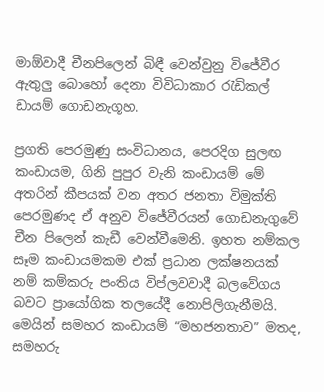මාඕවාදී චීනපිලෙන් බිඳී වෙන්වුනු විජේවීර ඇතුලු බොහෝ දෙනා විවිධාකාර රැඩිකල් ඩායම් ගොඩනැගූහ.

ප්‍රගති පෙරමුණු සංවිධානය, පෙරදිග සුලඟ කංඩායම, ගිනි පුපුර වැනි කංඩායම් මේ අතරින් කීපයක් වන අතර ජනතා විමුක්ති පෙරමුණද ඒ අනුව විජේවීරයන් ගොඩනැගුවේ චීන පිලෙන් කැඩී වෙන්වීමෙනි. ඉහත නම්කල සෑම කංඩායමකම එක් ප්‍රධාන ලක්ෂනයක් නම් කම්කරු පංතිය විප්ලවවාදී බලවේගය බවට ප්‍රායෝගික තලයේදී නොපිලිගැනීමයි. මෙයින් සමහර කංඩායම් “මහජනතාව” මතද, සමහරු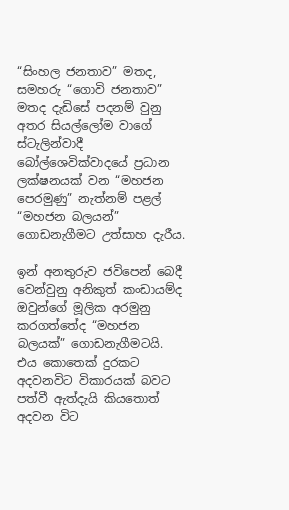“සිංහල ජනතාව” මතද, සමහරු “ගොවි ජනතාව” මතද දැඩිසේ පදනම් වුනු අතර සියල්ලෝම වාගේ ස්ටැලින්වාදී බෝල්ශෙවික්වාදයේ ප්‍රධාන ලක්ෂනයක් වන “මහජන පෙරමුණු” නැත්නම් පළල් “මහජන බලයන්” ගොඩනැගීමට උත්සාහ දැරීය.

ඉන් අනතුරුව ජවිපෙන් බෙදී වෙන්වුනු අනිකුත් කංඩායම්ද ඔවුන්ගේ මූලික අරමුනු කරගත්තේද “මහජන බලයක්” ගොඩනැගීමටයි. එය කොතෙක් දුරකට අදවනවිට විකාරයක් බවට පත්වී ඇත්දැයි කියතොත් අදවන විට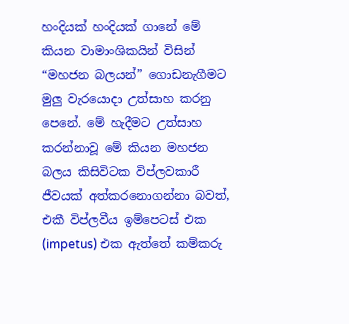හංදියක් හංදියක් ගානේ මේ කියන වාමාංශිකයින් විසින් “මහජන බලයන්” ගොඩනැගීමට මුලු වැරයොදා උත්සාහ කරනු පෙනේ. මේ හැදීමට උත්සාහ කරන්නාවූ මේ කියන මහජන බලය කිසිවිටක විප්ලවකාරී ජීවයක් අත්කරනොගන්නා බවත්, එකී විප්ලවීය ඉම්පෙටස් එක (impetus) එක ඇත්තේ කම්කරු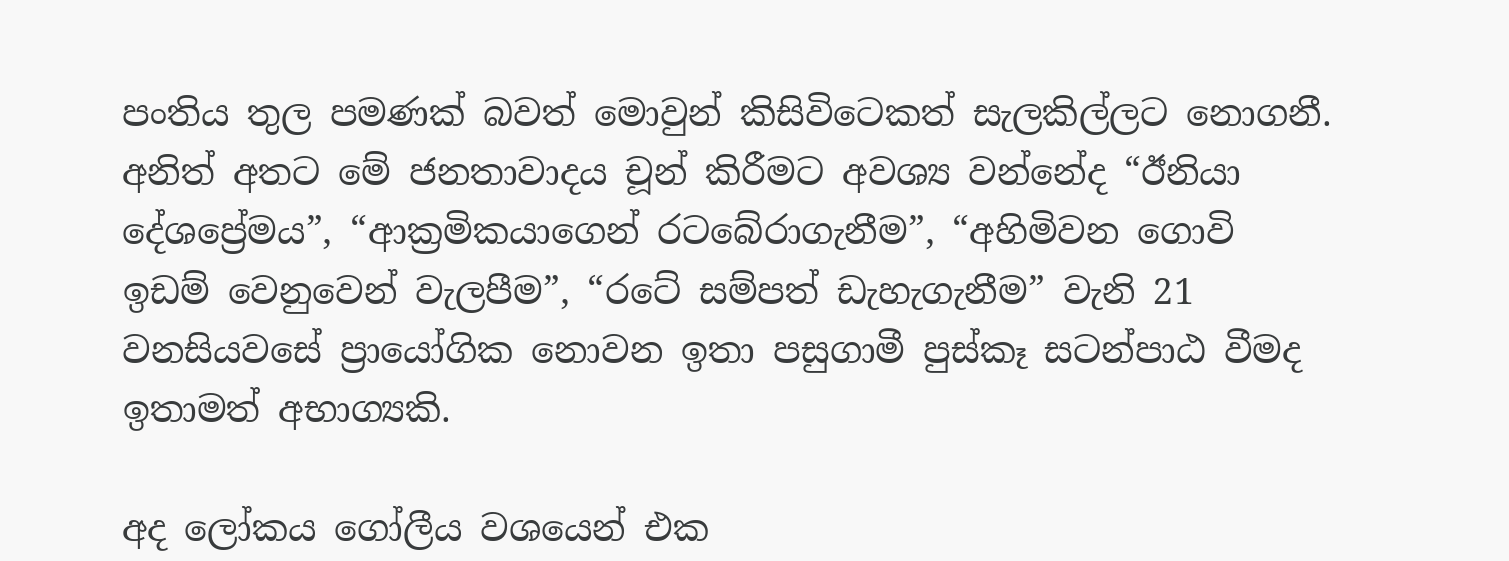පංතිය තුල පමණක් බවත් මොවුන් කිසිවිටෙකත් සැලකිල්ලට නොගනී. අනිත් අතට මේ ජනතාවාදය චූන් කිරීමට අවශ්‍ය වන්නේද “ඊනියා දේශප්‍රේමය”, “ආක්‍රමිකයාගෙන් රටබේරාගැනීම”, “අහිමිවන ගොවි ඉඩම් වෙනුවෙන් වැලපීම”, “රටේ සම්පත් ඩැහැගැනීම” වැනි 21 වනසියවසේ ප්‍රායෝගික නොවන ඉතා පසුගාමී පුස්කෑ සටන්පාඨ වීමද ඉතාමත් අභාග්‍යකි.

අද ලෝකය ගෝලීය වශයෙන් එක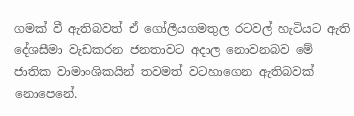ගමක් වී ඇතිබවත් ඒ ගෝලීයගමතුල රටවල් හැටියට ඇති දේශසීමා වැඩකරන ජනතාවට අදාල නොවනබව මේ ජාතික වාමාංශිකයින් තවමත් වටහාගෙන ඇතිබවක් නොපෙනේ.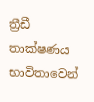ත්‍රීඩී තාක්ෂණය භාවිතාවෙන්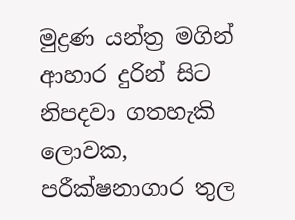මුද්‍රණ යන්ත්‍ර මගින් ආහාර දුරින් සිට නිපදවා ගතහැකි ලොවක, පරීක්ෂනාගාර තුල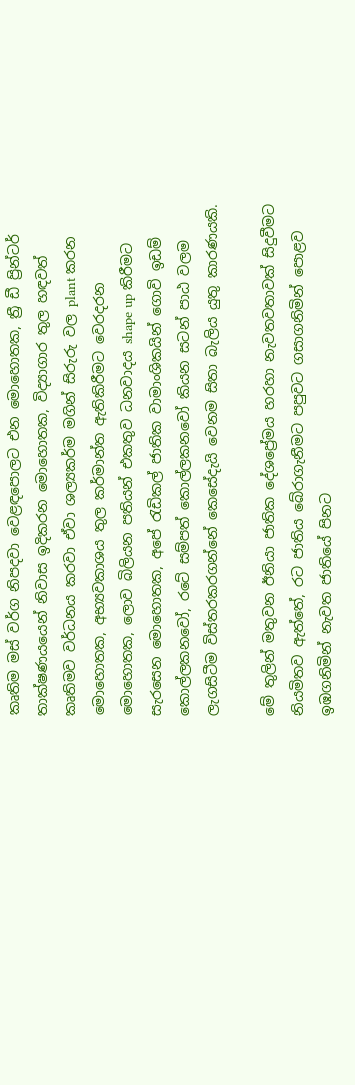කෘතිම මස් වර්ග නිපදවා වෙළඳපොලට එන මොහොතක, ත්‍රී ඩී ප්‍රින්ටර් තාක්ෂණයයෙන් නිවාස ඉදිකරන මොහොතක, විද්‍යාගාර තුල හඳවත් කෘතිමව වර්ධනය කරවා ඒවා ශල්‍යකර්ම මගින් සිරුරු වල plant කරන මොහොතක, අභ්‍යවකාශය තුල කර්මාන්‍ත ඇතිකිරීමට වෙරදරන මොහොතක, ලොව බිලියන පතියන් එකතුව ධනවාදය shape up කිරීමට සැරසෙන මොහොතක, අපේ රැඩිකල් ජාතික වාමාංශිකයින් ගොවි ඉඩම් කොල්ලකනවෝ, රටේ සම්පත් කොල්ලකනවෝ කියන සටන් පාඨ වලම ලැගසිටීම විස්තරකරගන්නේ කෙසේදැයි වෙනම සිතා බැලිය යුතු කාරණයකි.

මේ තුලින් මතුවන ඊනියා ජාතික දේශප්‍රේමය හරහා නැවතවතාවක් සිදුවීමට නියමිතව ඇත්තේ, රට ජාතිය බේරාගැනීමට පපුවට ගසාගනිමින් පොළව ඉඹගනිමින් නැවත ජාතියේ පිනට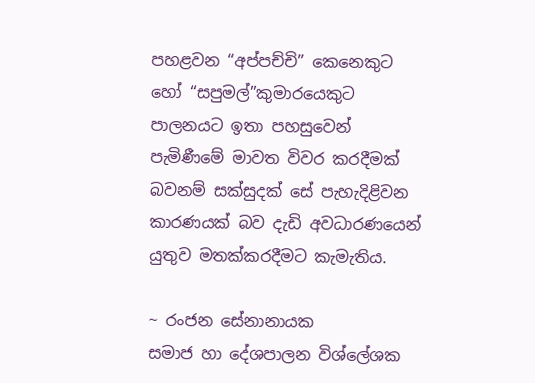පහළවන “අප්පච්චි” කෙනෙකුට හෝ “සපුමල්”කුමාරයෙකුට පාලනයට ඉතා පහසුවෙන් පැමිණීමේ මාවත විවර කරදීමක් බවනම් සක්සුදක් සේ පැහැදිළිවන කාරණයක් බව දැඩි අවධාරණයෙන් යුතුව මතක්කරදීමට කැමැතිය.

~ රංජන සේනානායක
සමාජ හා දේශපාලන විශ්ලේශක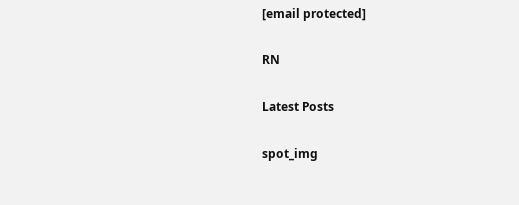[email protected]

RN

Latest Posts

spot_img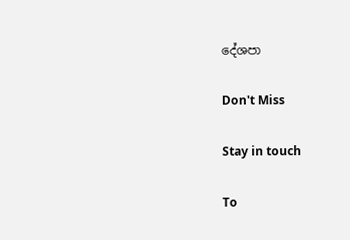දේශපා

Don't Miss

Stay in touch

To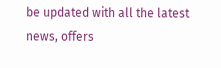be updated with all the latest news, offers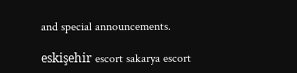and special announcements.

eskişehir escort sakarya escort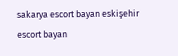sakarya escort bayan eskişehir escort bayan